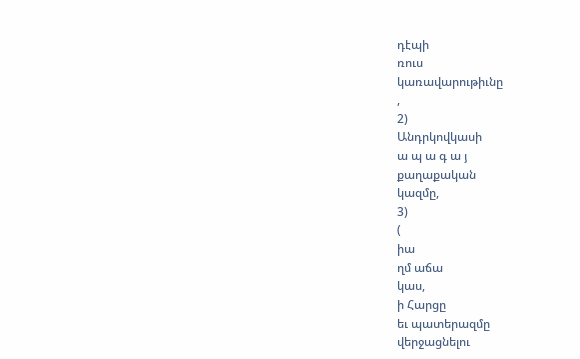դէպի
ռուս
կառավարութիւնը
,
2)
Անդրկովկասի
ա պ ա գ ա յ
քաղաքական
կազմը,
3)
(
իա
ղմ աճա
կաս,
ի Հարցը
եւ պատերազմը
վերջացնելու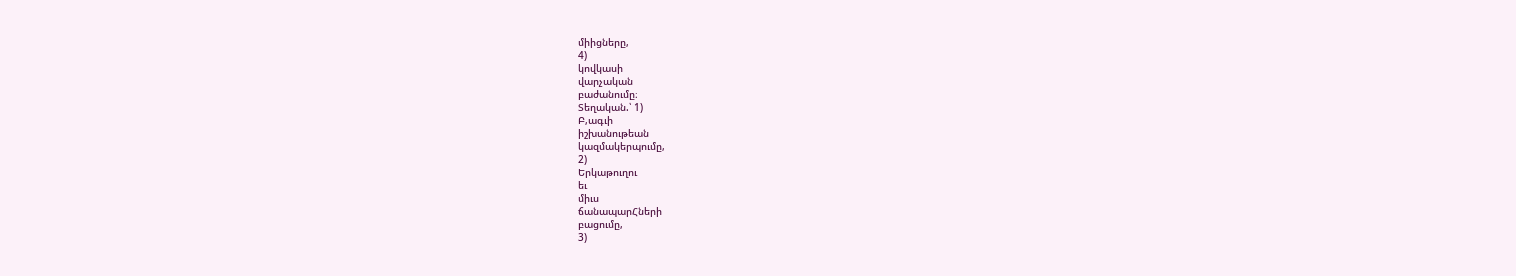միիցները,
4)
կովկասի
վարչական
բաժանումը։
Տեղական.՝ 1)
Բ,ագւի
իշխանութեան
կազմակերպումը,
2)
Երկաթուղու
եւ
միւս
ճանապարՀների
բացումը,
3)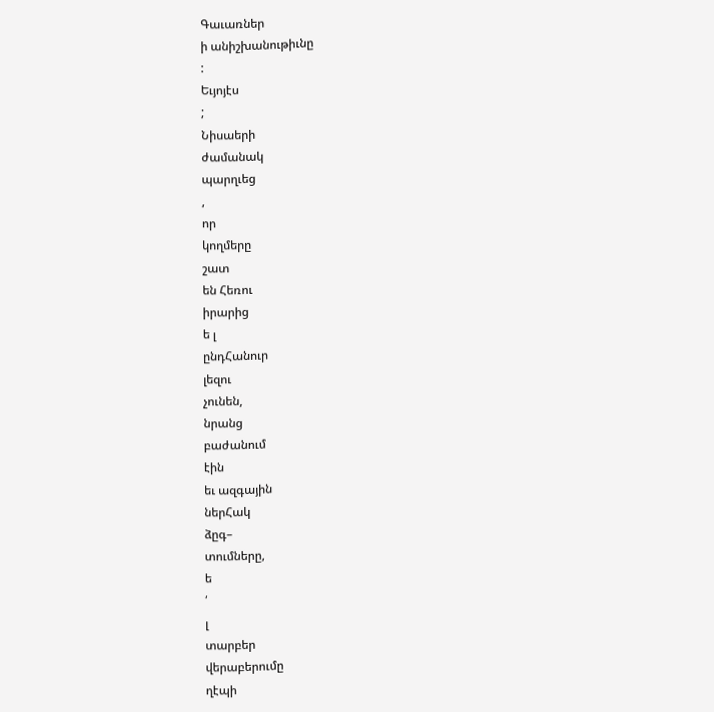Գաւառներ
ի անիշխանութիւնը
:
Եւյոյէս
;
Նիսաերի
ժամանակ
պարղւեց
,
որ
կողմերը
շատ
են Հեռու
իրարից
ե լ
ընդՀանուր
լեզու
չունեն,
նրանց
բաժանում
էին
եւ ազգային
ներՀակ
ձըգ–
տումները,
ե
՛
լ
տարբեր
վերաբերումը
ղէպի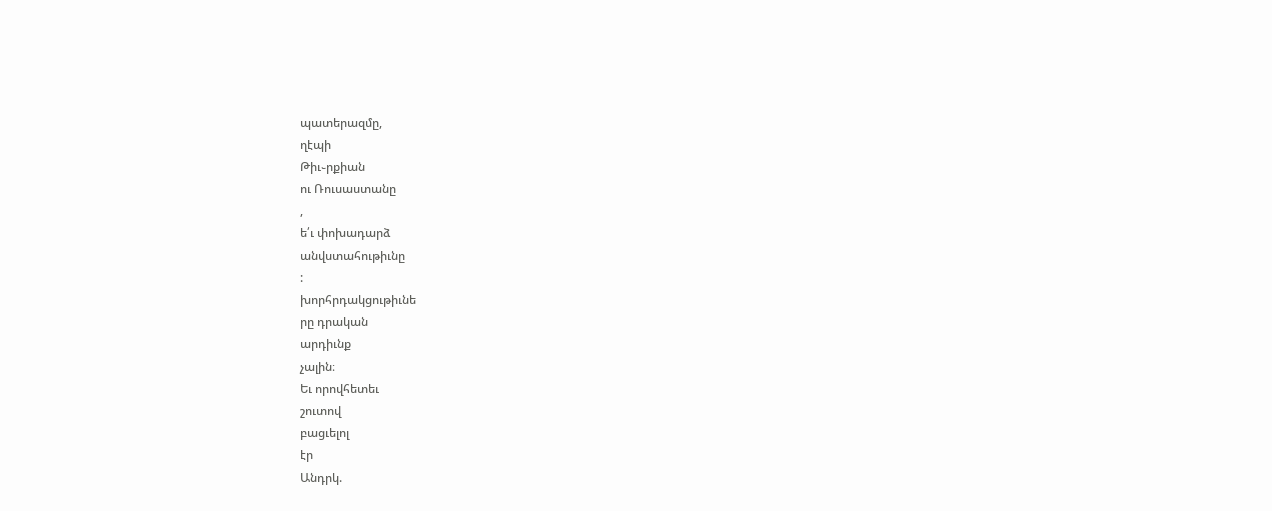պատերազմը,
ղէպի
Թիւ֊րքիան
ու Ռուսաստանը
,
ե՛ւ փոխադարձ
անվստահութիւնը
:
խորհրդակցութիւնե
րը դրական
արդիւնք
չալին։
Եւ որովհետեւ
շուտով
բացւելոլ
էր
Անդրկ.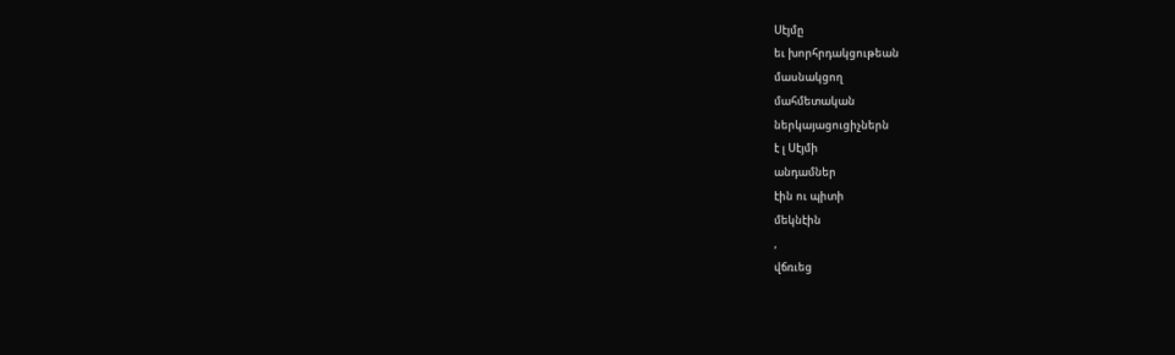Սէյմը
եւ խորհրդակցութեան
մասնակցող
մահմետական
ներկայացուցիչներն
է լ Սէյմի
անդամներ
էին ու պիտի
մեկնէին
,
վճռւեց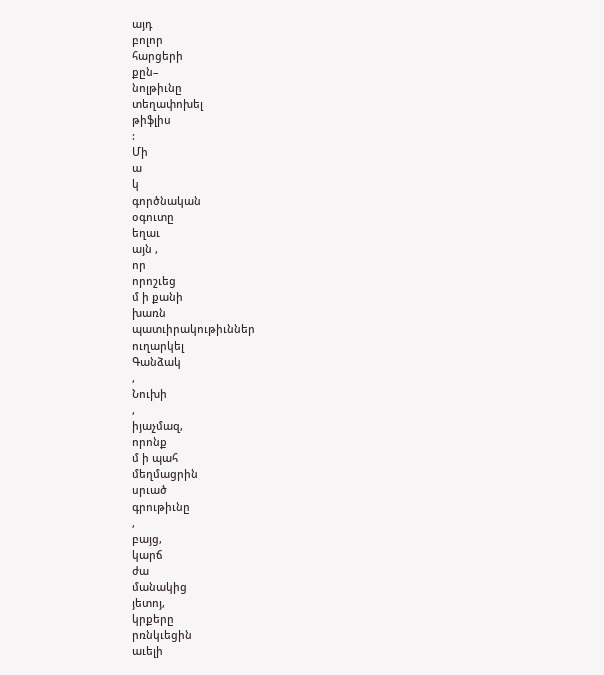այդ
բոլոր
հարցերի
քըն–
նոլթիւնը
տեղափոխել
թիֆլիս
:
Մի
ա
կ
գործնական
օգուտը
եղաւ
այն ,
որ
որոշւեց
մ ի քանի
խառն
պատւիրակութիւններ
ուղարկել
Գանձակ
,
Նուխի
,
իյաչմազ,
որոնք
մ ի պահ
մեղմացրին
սրւած
գրութիւնը
,
բայց,
կարճ
ժա
մանակից
յետոյ,
կրքերը
րռնկւեցին
աւելի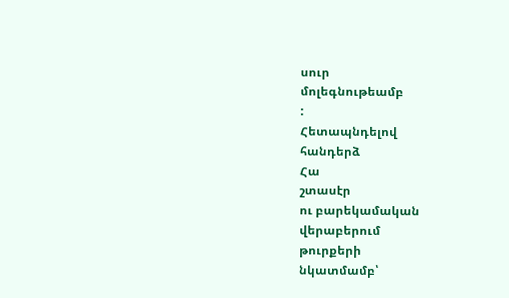սուր
մոլեգնութեամբ
:
Հետապնդելով
հանդերձ
Հա
շտասէր
ու բարեկամական
վերաբերում
թուրքերի
նկատմամբ՝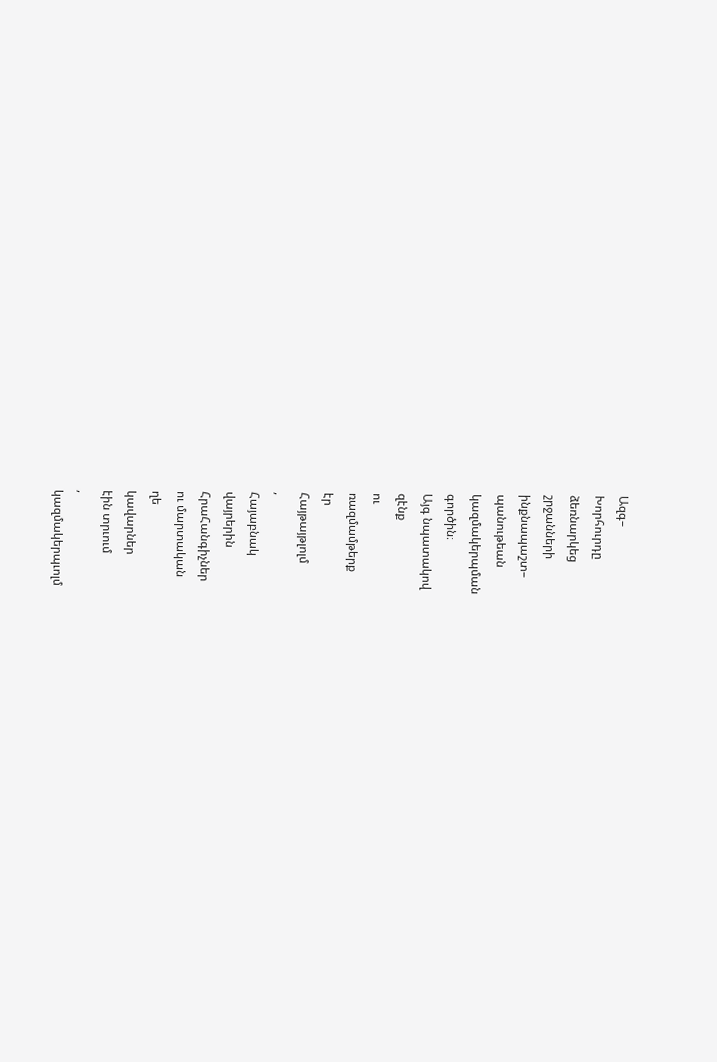Ազգ–
Խորհուրդը
ձեռնարկեց
շրջանների
ինքնապաշտ–
պանութեան
կազմակերպման
գործին։
Այգ նպատակով
զէնք
ու
ռազմամթերք
էր
Հայթայթլոլմ
,
Հայաբնակ
վայրերին
ՀրաՀանգիչներ
ու մարտական
ղե
կավարներ
էին տրւում
,
կազմակերպւոլմ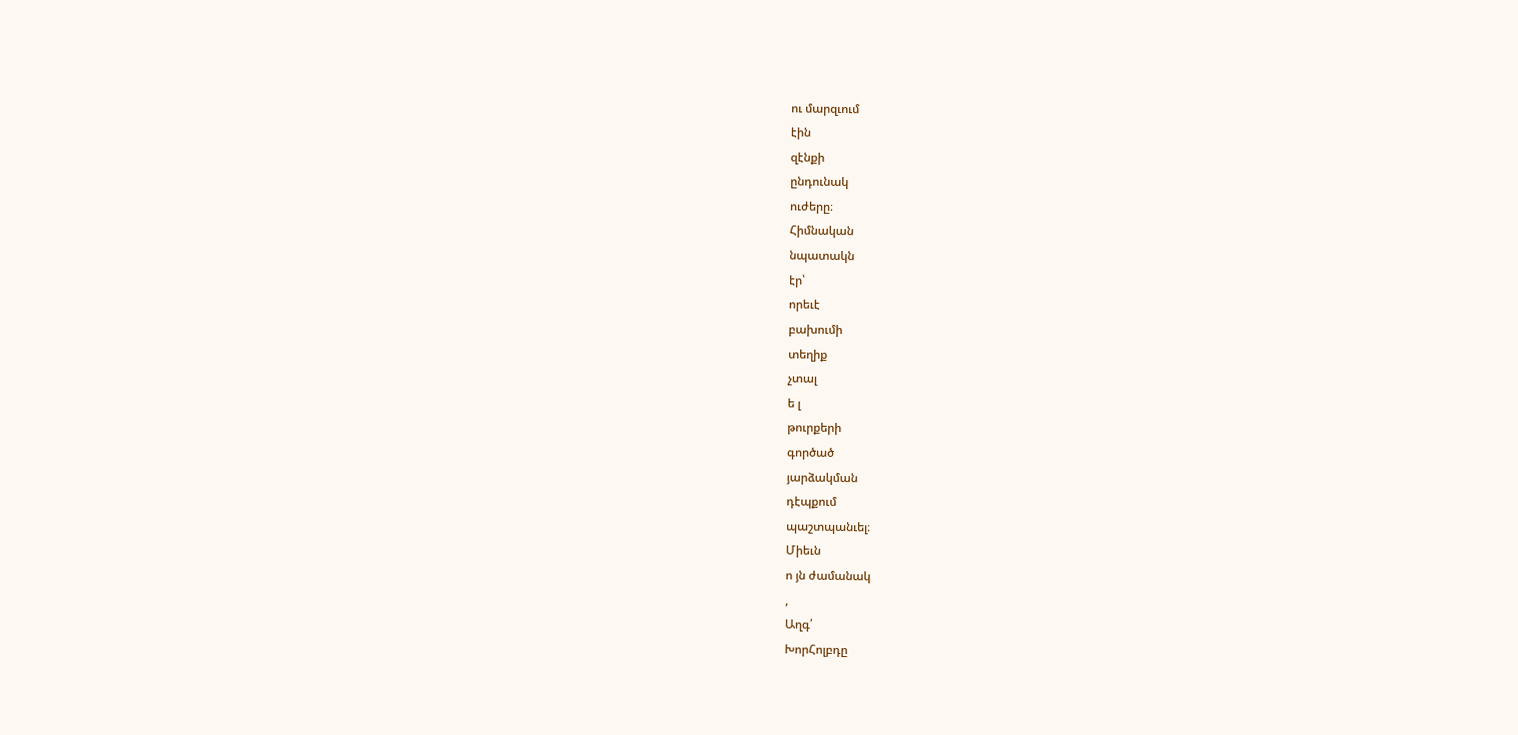ու մարզւում
էին
զէնքի
ընդունակ
ուժերը։
Հիմնական
նպատակն
էր՝
որեւէ
բախումի
տեղիք
չտալ
ե լ
թուրքերի
գործած
յարձակման
դէպքում
պաշտպանւել։
Միեւն
ո յն ժամանակ
,
Աղգ՛
ԽորՀոլբդը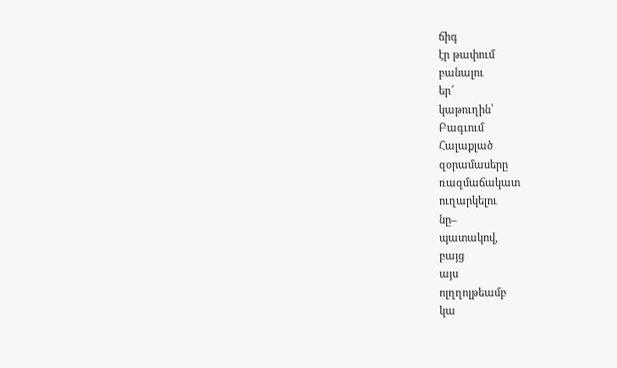ճիգ
էր թափում
բանալու
եր՜
կաթուղին՝
Բագւում
Հալաքլած
զօրամասերը
ռազմաճակատ
ուղարկելու
նը–
պատակով,
բայց
այս
ոլղղոլթեամբ
կա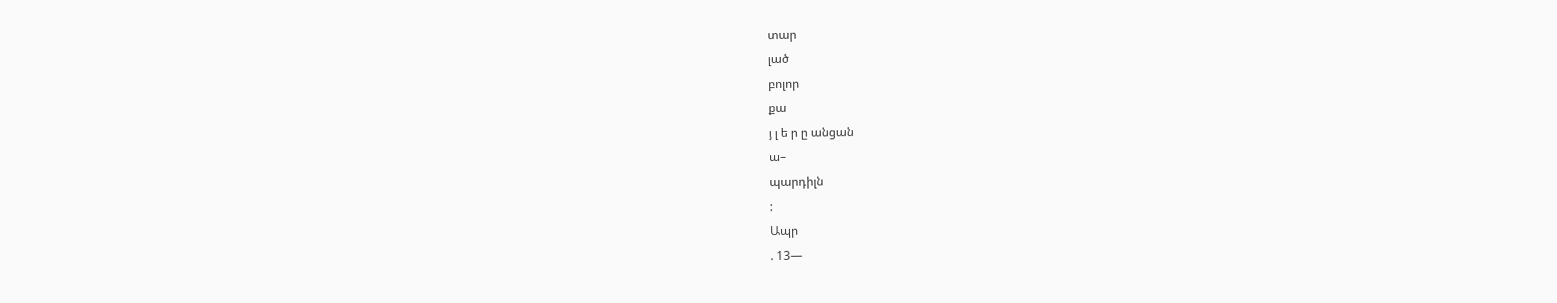տար
լած
բոլոր
քա
յ լ ե ր ը անցան
ա–
պարդիլն
:
Ապր
. 13—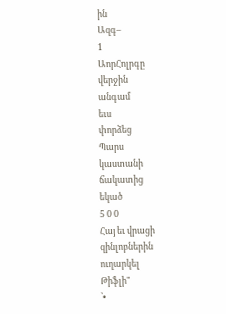ին
Ազգ–
1
ԱորՀոլրգը
վերջին
անգամ
եւս
փորձեց
Պարս
կաստանի
ճակատից
եկած
5 0 0
Հայ եւ վրացի
զինլոբներին
ուղարկել
Թիֆլի"
՝•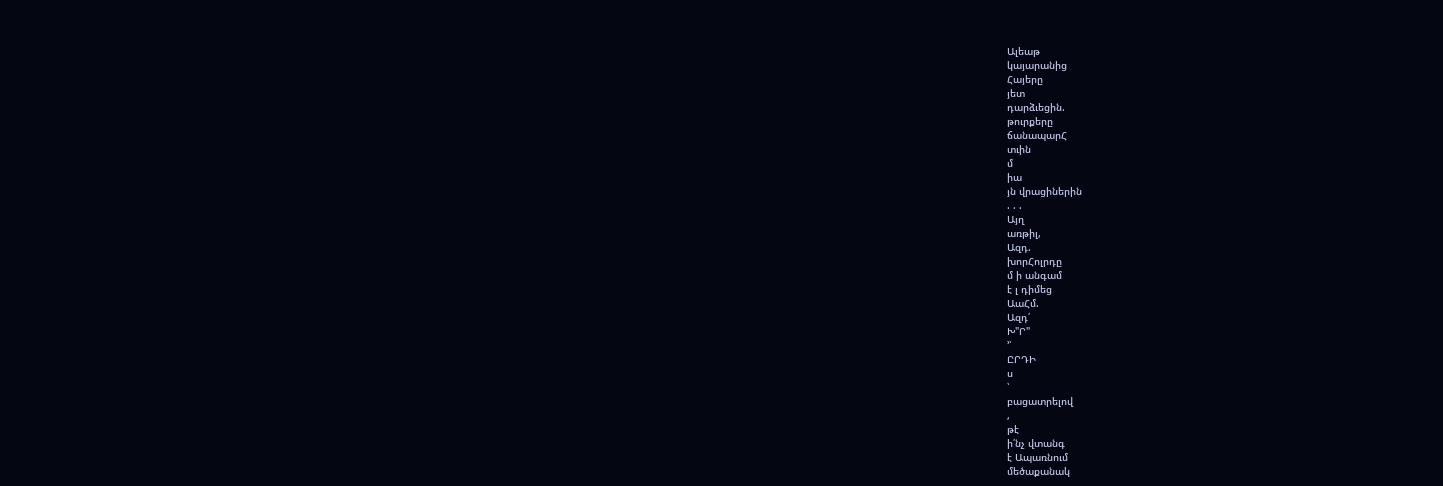Ալեաթ
կայարանից
Հայերը
յետ
դարձւեցին.
թուրքերը
ճանապարՀ
տւին
մ
իա
յն վրացիներին
. . .
Այղ
առթիլ,
Ազդ.
խորՀոլրդը
մ ի անգամ
է լ դիմեց
ԱաՀմ.
Ազդ՛
Խ"Ր"
՚՝
ԸՐԴԻ
ս
՝
բացատրելով
,
թէ
ի՛նչ վտանգ
է Ապառնում
մեծաքանակ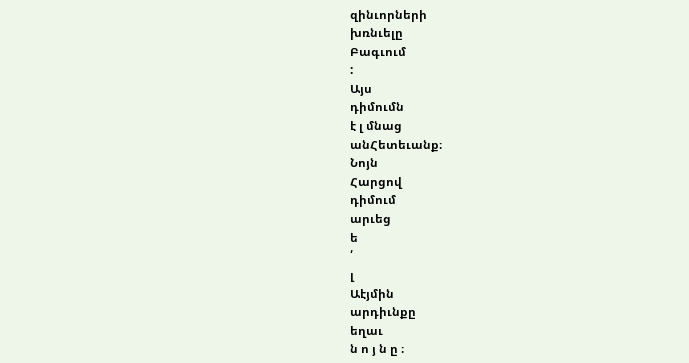զինւորների
խռնւելը
Բագւում
:
Այս
դիմումն
է լ մնաց
անՀետեւանք։
Նոյն
Հարցով
դիմում
արւեց
ե
՛
լ
Աէյմին
արդիւնքը
եղաւ
ն ո յ ն ը ։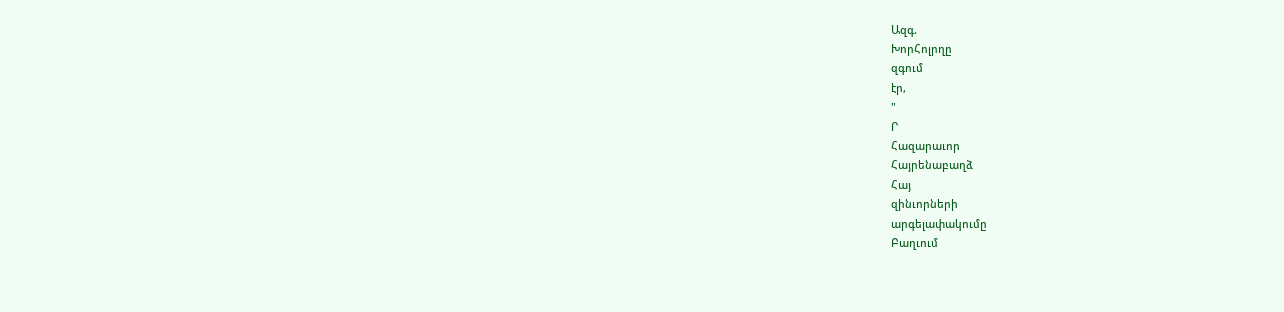Ազգ.
ԽորՀոլրղը
զգում
էր,
"
Ր
Հազարաւոր
Հայրենաբաղձ
Հայ
զինւորների
արգելափակումը
Բաղւում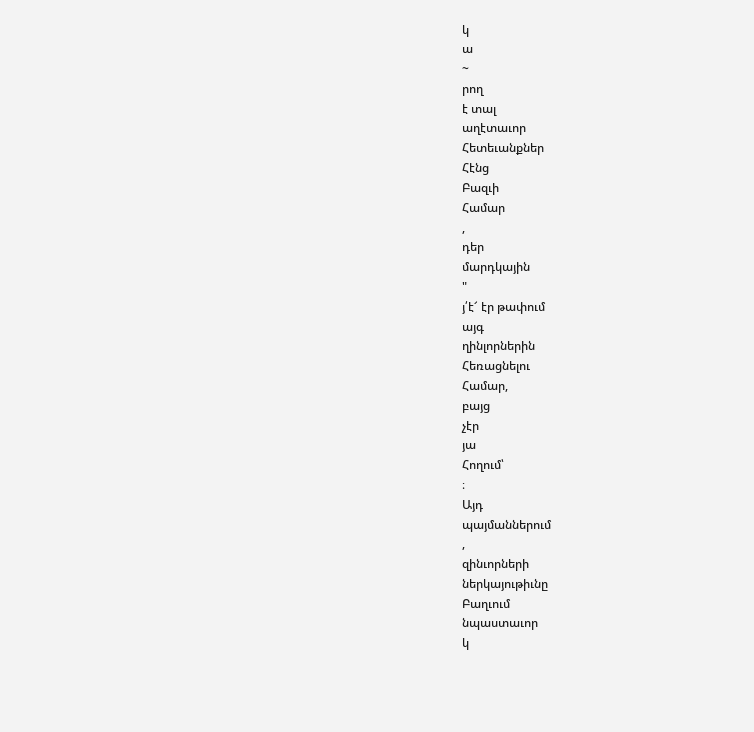կ
ա
~
րող
է տալ
աղէտաւոր
Հետեւանքներ
Հէնց
Բազւի
Համար
,
դեր
մարդկային
"
յ՛է՜ էր թափում
այգ
ղինլորներին
Հեռացնելու
Համար,
բայց
չէր
յա
Հողում՝
։
Այդ
պայմաններում
,
զինւորների
ներկայութիւնը
Բաղւում
նպաստաւոր
կ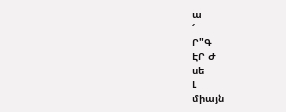ա
՜
Ր"Գ
ԷՐ Ժ
սե
Լ
միայն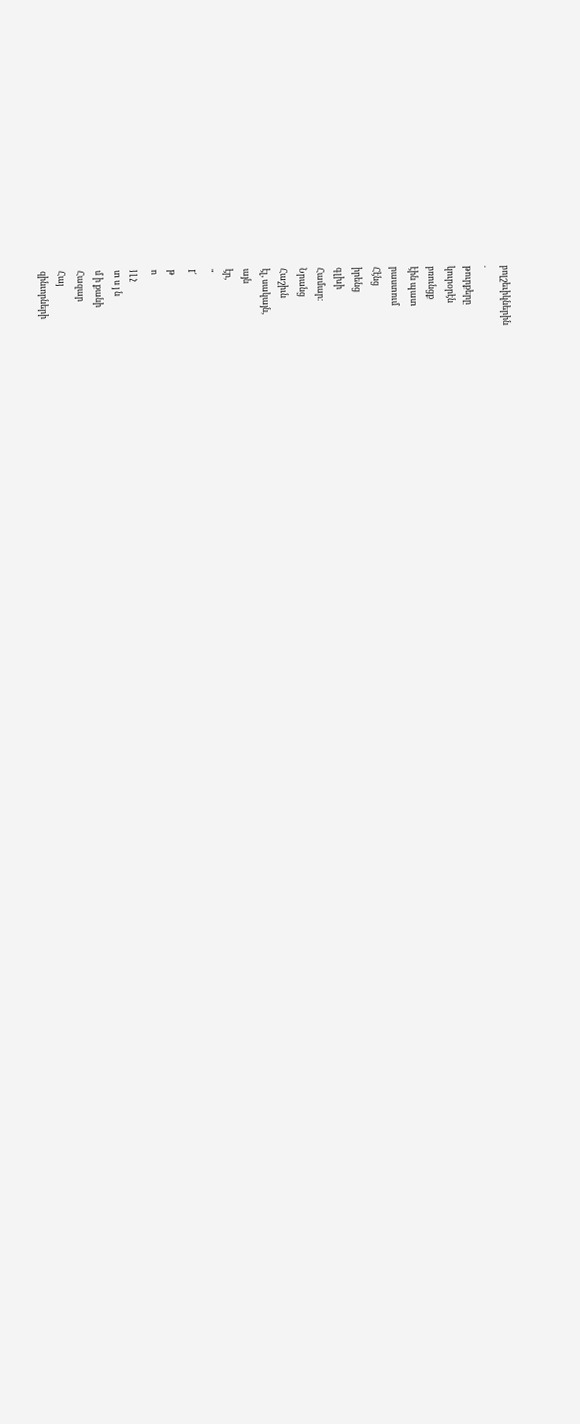բոլշեւիկներին
.
թուրքերը
կուրօրէն
բռունցք
էին պատ
րաստում
Հէնց
իրենց
գլխի
Համար։
Նրանց
Հաշիւն
էլ, սակայն,
այն
էր,
"
I՛
թ
ո
յ լ չ
տ ս յ ն
մ ի քանի
Հազար
Հայ
զինւորների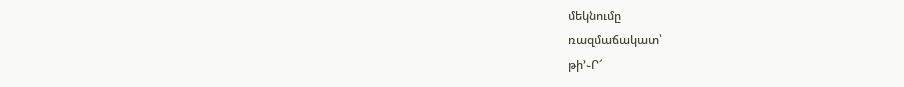մեկնումը
ռազմաճակատ՝
թի՚֊Ր՜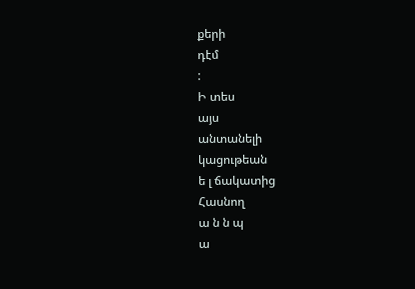քերի
դէմ
:
Ի տես
այս
անտանելի
կացութեան
ե լ ճակատից
Հասնող
ա ն ն պ
ա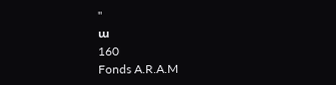"
ա
160
Fonds A.R.A.M